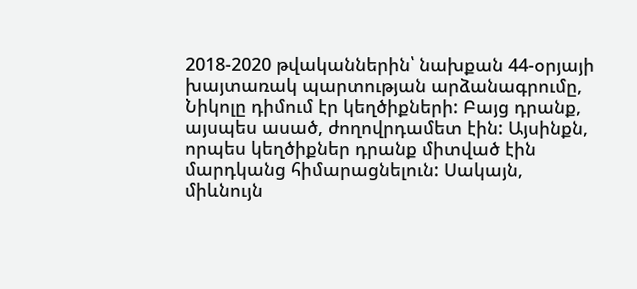2018-2020 թվականներին՝ նախքան 44-օրյայի խայտառակ պարտության արձանագրումը, Նիկոլը դիմում էր կեղծիքների: Բայց դրանք, այսպես ասած, ժողովրդամետ էին: Այսինքն, որպես կեղծիքներ դրանք միտված էին մարդկանց հիմարացնելուն: Սակայն, միևնույն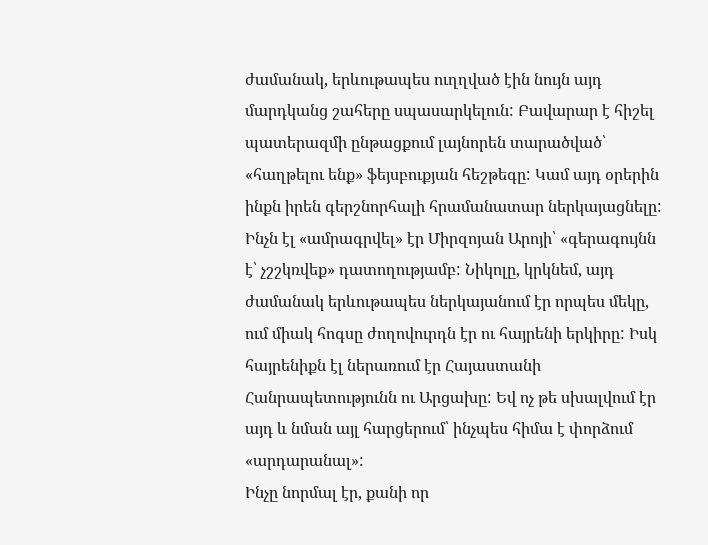ժամանակ, երևութապես ուղղված էին նույն այդ մարդկանց շահերը սպասարկելուն: Բավարար է հիշել պատերազմի ընթացքում լայնորեն տարածված՝ «հաղթելու ենք» ֆեյսբուքյան հեշթեգը: Կամ այդ օրերին ինքն իրեն գերշնորհալի հրամանատար ներկայացնելը: Ինչն էլ «ամրագրվել» էր Միրզոյան Արոյի՝ «գերագույնն է՝ չշշկռվեք» դատողությամբ: Նիկոլը, կրկնեմ, այդ ժամանակ երևութապես ներկայանում էր որպես մեկը, ում միակ հոգսը ժողովուրդն էր ու հայրենի երկիրը: Իսկ հայրենիքն էլ ներառում էր Հայաստանի Հանրապետությունն ու Արցախը: Եվ ոչ թե սխալվում էր այդ և նման այլ հարցերում՝ ինչպես հիմա է փորձում «արդարանալ»:
Ինչը նորմալ էր, քանի որ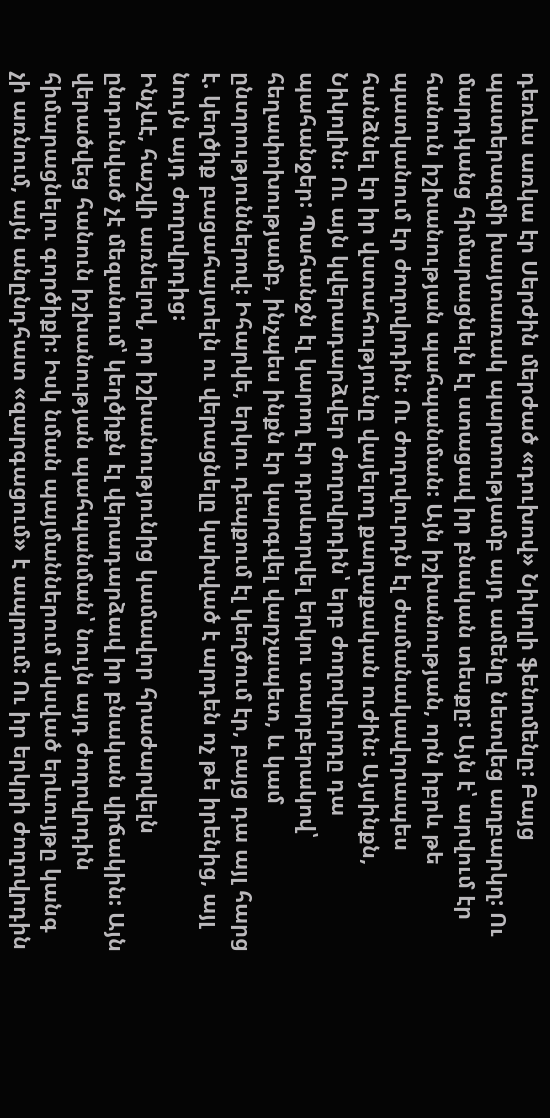դեռևս առկա էր Սերժին մերժած «դուխով» Նիկոլի ֆենոմենը: Բայց պատերազմի խայտառակ պարտությամբ այդ ամենը նետվեց աղբարկղ: Ու մարդկանց հիմարացնելն էլ ստացավ իր բնական տեսքը: Այն է՝ արվում էր հանուն իշխանության պահպանման: Այն իշխանության, որն իբրև թե պատկանում էր ժողովրդին: Ու ժողովուրդն էլ ժամանակավորապես հանձնել էր իր վստահությունը վայելող քաղաքական ուժին: Այսինքն, Նիկոլին: Ու այն կվերադարձվեր ժողովրդին՝ երբ ժողովուրդը դա պահանջեր: Պահանջն էլ կարող էր դրսևորվել երկու տարբերակով՝ հեղափոխությամբ, ինչպես ինքն էր կարգվել վարչապետ, և կամ ընտրություններով: Իհարկե, երկու դեպքում էլ կեղծում էր, բայց դա այլ հարց է. կեղծիք բացահայտելն ու վերացնելը կախված է արդեն ոչ թե իրենից, այլ նույն այդ ժողովրդից:
Ինչևէ, հաշվի առնելով, որ իշխանությունից կամավոր հրաժարվելն ընդունված չէ մեզանում՝ կեղծիքն էլ վերադարձավ իր բնական վիճակին: Այն վերածվեց հանուն իշխանության պահպանման՝ նույն այդ ժողովրդին հիմարացնելու գործիքի: Իսկ նման պայմաններում սկսված երևույթը կանգ չի առնում, այն անընդհատ «զարգացում» է ապրում: Ու իր երկրի ժողովրդին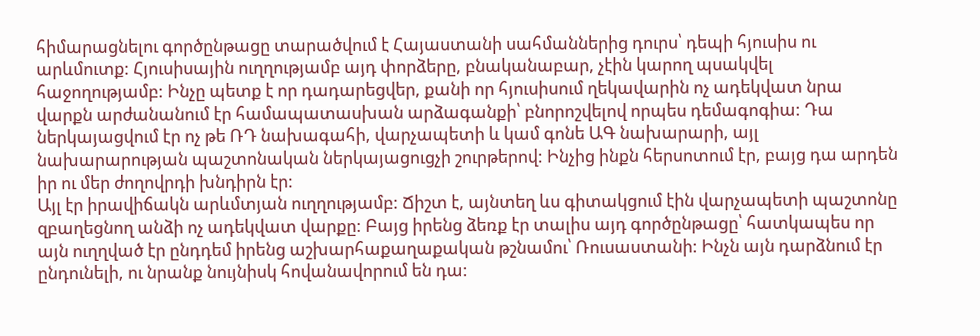հիմարացնելու գործընթացը տարածվում է Հայաստանի սահմաններից դուրս՝ դեպի հյուսիս ու արևմուտք: Հյուսիսային ուղղությամբ այդ փորձերը, բնականաբար, չէին կարող պսակվել հաջողությամբ: Ինչը պետք է որ դադարեցվեր, քանի որ հյուսիսում ղեկավարին ոչ ադեկվատ նրա վարքն արժանանում էր համապատասխան արձագանքի՝ բնորոշվելով որպես դեմագոգիա: Դա ներկայացվում էր ոչ թե ՌԴ նախագահի, վարչապետի և կամ գոնե ԱԳ նախարարի, այլ նախարարության պաշտոնական ներկայացուցչի շուրթերով: Ինչից ինքն հերսոտում էր, բայց դա արդեն իր ու մեր ժողովրդի խնդիրն էր:
Այլ էր իրավիճակն արևմտյան ուղղությամբ: Ճիշտ է, այնտեղ ևս գիտակցում էին վարչապետի պաշտոնը զբաղեցնող անձի ոչ ադեկվատ վարքը: Բայց իրենց ձեռք էր տալիս այդ գործընթացը՝ հատկապես որ այն ուղղված էր ընդդեմ իրենց աշխարհաքաղաքական թշնամու՝ Ռուսաստանի: Ինչն այն դարձնում էր ընդունելի, ու նրանք նույնիսկ հովանավորում են դա: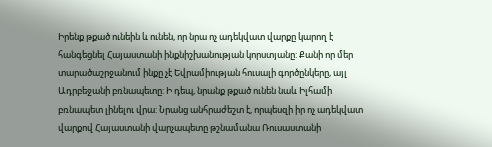Իրենք թքած ունեին և ունեն, որ նրա ոչ ադեկվատ վարքը կարող է հանգեցնել Հայաստանի ինքնիշխանության կորստյանը: Քանի որ մեր տարածաշրջանում ինքը չէ Եվրամիության հուսալի գործընկերը, այլ Ադրբեջանի բռնապետը: Ի դեպ, նրանք թքած ունեն նաև Իլհամի բռնապետ լինելու վրա: Նրանց անհրաժեշտ է, որպեսզի իր ոչ ադեկվատ վարքով Հայաստանի վարչապետը թշնամանա Ռուսաստանի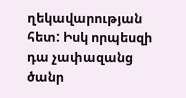ղեկավարության հետ: Իսկ որպեսզի դա չափազանց ծանր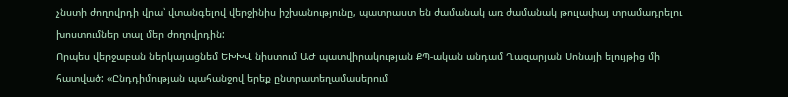չնստի ժողովրդի վրա՝ վտանգելով վերջինիս իշխանությունը, պատրաստ են ժամանակ առ ժամանակ թուլափայ տրամադրելու խոստումներ տալ մեր ժողովրդին:
Որպես վերջաբան ներկայացնեմ ԵԽԽՎ նիստում ԱԺ պատվիրակության ՔՊ-ական անդամ Ղազարյան Սոնայի ելույթից մի հատված: «Ընդդիմության պահանջով երեք ընտրատեղամասերում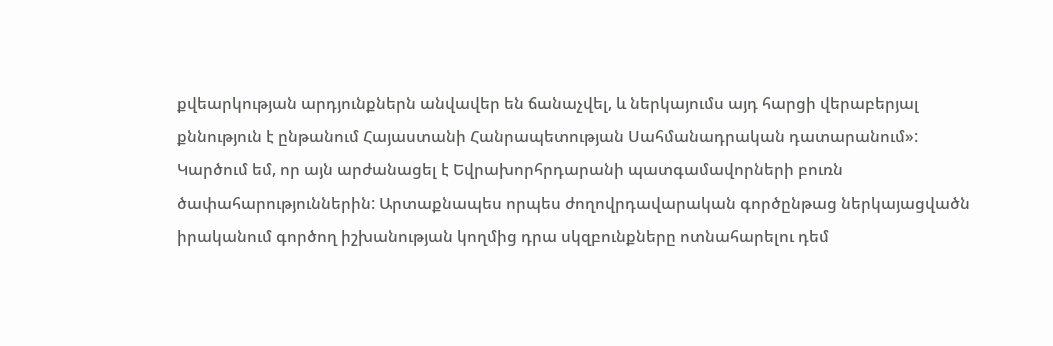քվեարկության արդյունքներն անվավեր են ճանաչվել, և ներկայումս այդ հարցի վերաբերյալ քննություն է ընթանում Հայաստանի Հանրապետության Սահմանադրական դատարանում»: Կարծում եմ, որ այն արժանացել է Եվրախորհրդարանի պատգամավորների բուռն ծափահարություններին: Արտաքնապես որպես ժողովրդավարական գործընթաց ներկայացվածն իրականում գործող իշխանության կողմից դրա սկզբունքները ոտնահարելու դեմ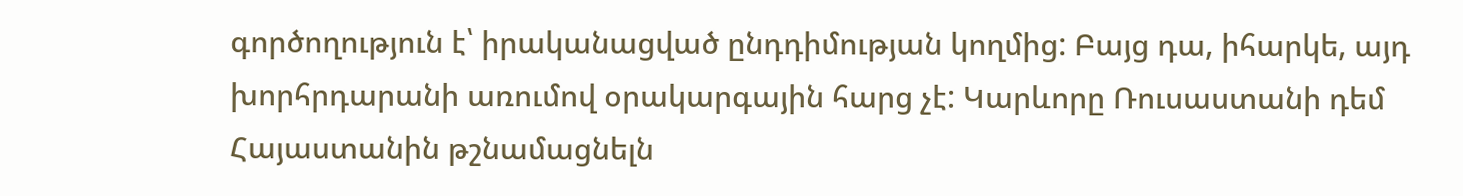գործողություն է՝ իրականացված ընդդիմության կողմից: Բայց դա, իհարկե, այդ խորհրդարանի առումով օրակարգային հարց չէ: Կարևորը Ռուսաստանի դեմ Հայաստանին թշնամացնելն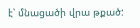է՝ մնացածի վրա թքած: